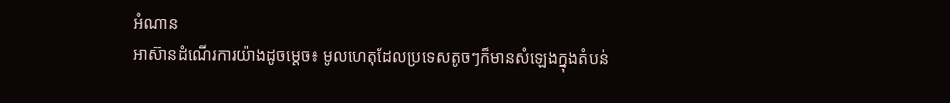អំណាន
អាស៊ានដំណើរការយ៉ាងដូចម្តេច៖ មូលហេតុដែលប្រទេសតូចៗក៏មានសំឡេងក្នុងតំបន់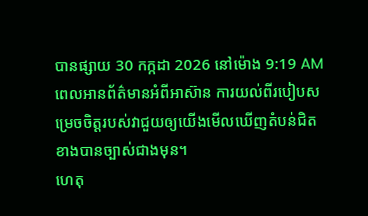បានផ្សាយ 30 កក្កដា 2026 នៅម៉ោង 9:19 AM
ពេលអានព័ត៌មានអំពីអាស៊ាន ការយល់ពីរបៀបសម្រេចចិត្តរបស់វាជួយឲ្យយើងមើលឃើញតំបន់ជិតខាងបានច្បាស់ជាងមុន។
ហេតុ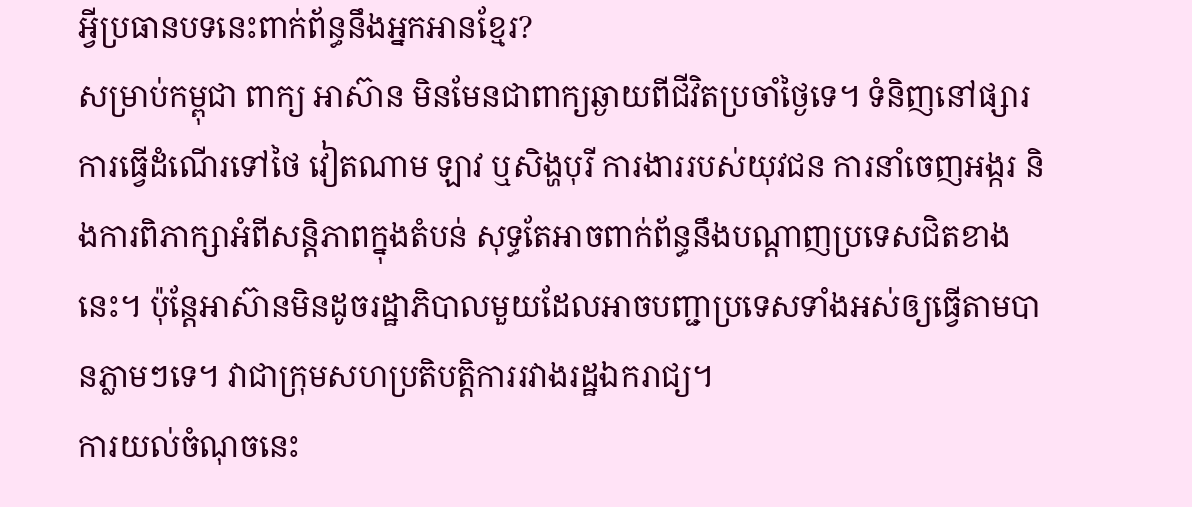អ្វីប្រធានបទនេះពាក់ព័ន្ធនឹងអ្នកអានខ្មែរ?
សម្រាប់កម្ពុជា ពាក្យ អាស៊ាន មិនមែនជាពាក្យឆ្ងាយពីជីវិតប្រចាំថ្ងៃទេ។ ទំនិញនៅផ្សារ ការធ្វើដំណើរទៅថៃ វៀតណាម ឡាវ ឬសិង្ហបុរី ការងាររបស់យុវជន ការនាំចេញអង្ករ និងការពិភាក្សាអំពីសន្តិភាពក្នុងតំបន់ សុទ្ធតែអាចពាក់ព័ន្ធនឹងបណ្តាញប្រទេសជិតខាងនេះ។ ប៉ុន្តែអាស៊ានមិនដូចរដ្ឋាភិបាលមួយដែលអាចបញ្ជាប្រទេសទាំងអស់ឲ្យធ្វើតាមបានភ្លាមៗទេ។ វាជាក្រុមសហប្រតិបត្តិការរវាងរដ្ឋឯករាជ្យ។
ការយល់ចំណុចនេះ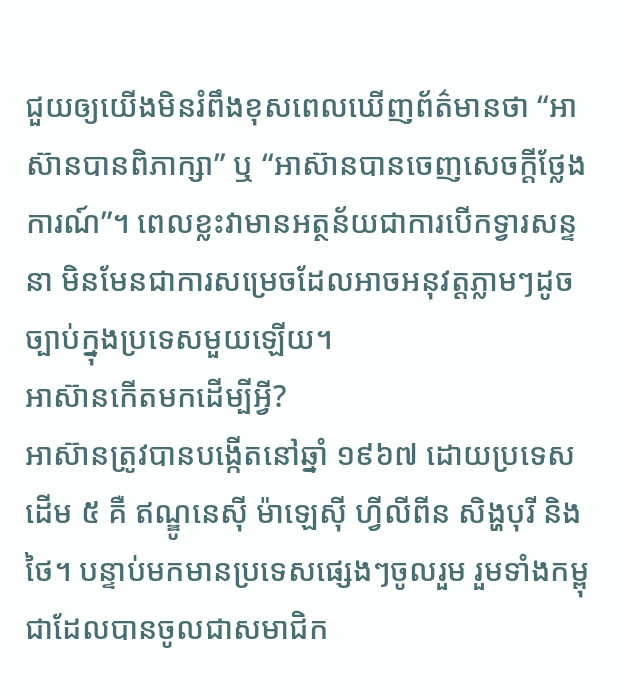ជួយឲ្យយើងមិនរំពឹងខុសពេលឃើញព័ត៌មានថា “អាស៊ានបានពិភាក្សា” ឬ “អាស៊ានបានចេញសេចក្តីថ្លែងការណ៍”។ ពេលខ្លះវាមានអត្ថន័យជាការបើកទ្វារសន្ទនា មិនមែនជាការសម្រេចដែលអាចអនុវត្តភ្លាមៗដូចច្បាប់ក្នុងប្រទេសមួយឡើយ។
អាស៊ានកើតមកដើម្បីអ្វី?
អាស៊ានត្រូវបានបង្កើតនៅឆ្នាំ ១៩៦៧ ដោយប្រទេសដើម ៥ គឺ ឥណ្ឌូនេស៊ី ម៉ាឡេស៊ី ហ្វីលីពីន សិង្ហបុរី និងថៃ។ បន្ទាប់មកមានប្រទេសផ្សេងៗចូលរួម រួមទាំងកម្ពុជាដែលបានចូលជាសមាជិក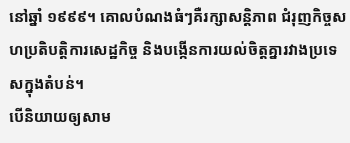នៅឆ្នាំ ១៩៩៩។ គោលបំណងធំៗគឺរក្សាសន្តិភាព ជំរុញកិច្ចសហប្រតិបត្តិការសេដ្ឋកិច្ច និងបង្កើនការយល់ចិត្តគ្នារវាងប្រទេសក្នុងតំបន់។
បើនិយាយឲ្យសាម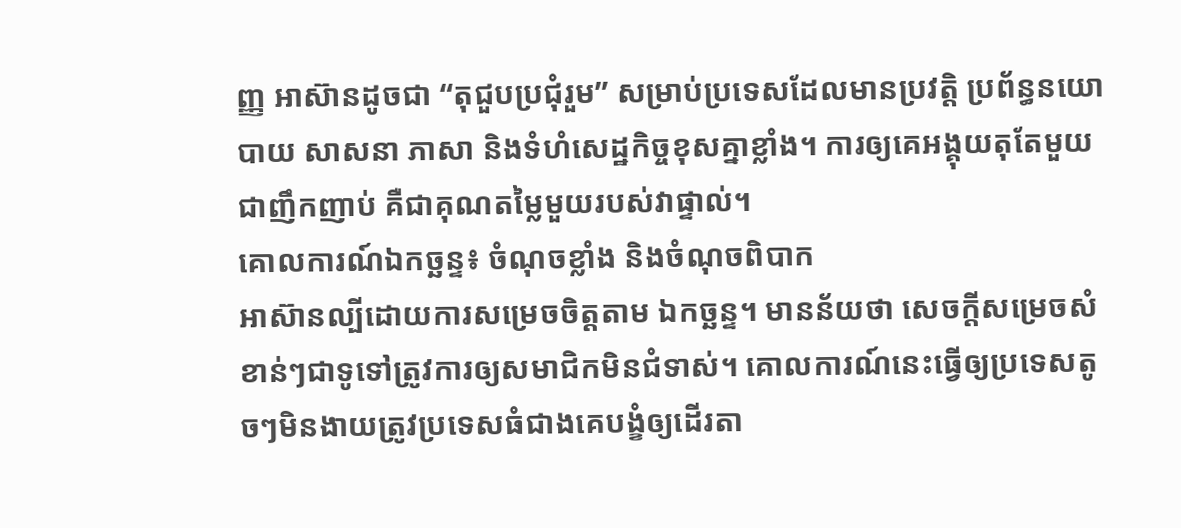ញ្ញ អាស៊ានដូចជា “តុជួបប្រជុំរួម” សម្រាប់ប្រទេសដែលមានប្រវត្តិ ប្រព័ន្ធនយោបាយ សាសនា ភាសា និងទំហំសេដ្ឋកិច្ចខុសគ្នាខ្លាំង។ ការឲ្យគេអង្គុយតុតែមួយជាញឹកញាប់ គឺជាគុណតម្លៃមួយរបស់វាផ្ទាល់។
គោលការណ៍ឯកច្ឆន្ទ៖ ចំណុចខ្លាំង និងចំណុចពិបាក
អាស៊ានល្បីដោយការសម្រេចចិត្តតាម ឯកច្ឆន្ទ។ មានន័យថា សេចក្តីសម្រេចសំខាន់ៗជាទូទៅត្រូវការឲ្យសមាជិកមិនជំទាស់។ គោលការណ៍នេះធ្វើឲ្យប្រទេសតូចៗមិនងាយត្រូវប្រទេសធំជាងគេបង្ខំឲ្យដើរតា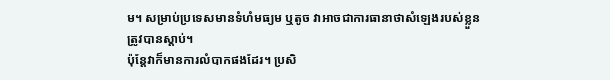ម។ សម្រាប់ប្រទេសមានទំហំមធ្យម ឬតូច វាអាចជាការធានាថាសំឡេងរបស់ខ្លួនត្រូវបានស្តាប់។
ប៉ុន្តែវាក៏មានការលំបាកផងដែរ។ ប្រសិ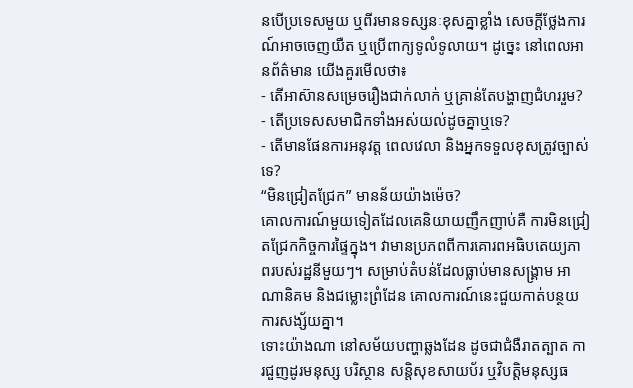នបើប្រទេសមួយ ឬពីរមានទស្សនៈខុសគ្នាខ្លាំង សេចក្តីថ្លែងការណ៍អាចចេញយឺត ឬប្រើពាក្យទូលំទូលាយ។ ដូច្នេះ នៅពេលអានព័ត៌មាន យើងគួរមើលថា៖
- តើអាស៊ានសម្រេចរឿងជាក់លាក់ ឬគ្រាន់តែបង្ហាញជំហររួម?
- តើប្រទេសសមាជិកទាំងអស់យល់ដូចគ្នាឬទេ?
- តើមានផែនការអនុវត្ត ពេលវេលា និងអ្នកទទួលខុសត្រូវច្បាស់ទេ?
“មិនជ្រៀតជ្រែក” មានន័យយ៉ាងម៉េច?
គោលការណ៍មួយទៀតដែលគេនិយាយញឹកញាប់គឺ ការមិនជ្រៀតជ្រែកកិច្ចការផ្ទៃក្នុង។ វាមានប្រភពពីការគោរពអធិបតេយ្យភាពរបស់រដ្ឋនីមួយៗ។ សម្រាប់តំបន់ដែលធ្លាប់មានសង្គ្រាម អាណានិគម និងជម្លោះព្រំដែន គោលការណ៍នេះជួយកាត់បន្ថយការសង្ស័យគ្នា។
ទោះយ៉ាងណា នៅសម័យបញ្ហាឆ្លងដែន ដូចជាជំងឺរាតត្បាត ការជួញដូរមនុស្ស បរិស្ថាន សន្តិសុខសាយប័រ ឬវិបត្តិមនុស្សធ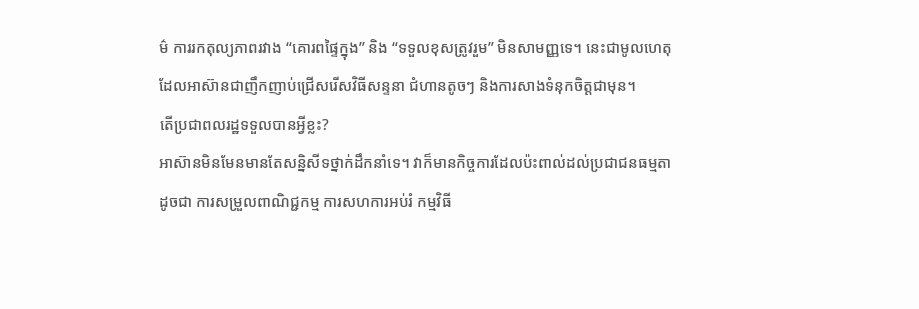ម៌ ការរកតុល្យភាពរវាង “គោរពផ្ទៃក្នុង” និង “ទទួលខុសត្រូវរួម” មិនសាមញ្ញទេ។ នេះជាមូលហេតុដែលអាស៊ានជាញឹកញាប់ជ្រើសរើសវិធីសន្ទនា ជំហានតូចៗ និងការសាងទំនុកចិត្តជាមុន។
តើប្រជាពលរដ្ឋទទួលបានអ្វីខ្លះ?
អាស៊ានមិនមែនមានតែសន្និសីទថ្នាក់ដឹកនាំទេ។ វាក៏មានកិច្ចការដែលប៉ះពាល់ដល់ប្រជាជនធម្មតា ដូចជា ការសម្រួលពាណិជ្ជកម្ម ការសហការអប់រំ កម្មវិធី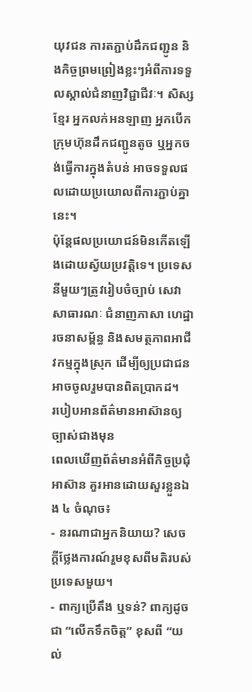យុវជន ការតភ្ជាប់ដឹកជញ្ជូន និងកិច្ចព្រមព្រៀងខ្លះៗអំពីការទទួលស្គាល់ជំនាញវិជ្ជាជីវៈ។ សិស្សខ្មែរ អ្នកលក់អនឡាញ អ្នកបើកក្រុមហ៊ុនដឹកជញ្ជូនតូច ឬអ្នកចង់ធ្វើការក្នុងតំបន់ អាចទទួលផលដោយប្រយោលពីការភ្ជាប់គ្នានេះ។
ប៉ុន្តែផលប្រយោជន៍មិនកើតឡើងដោយស្វ័យប្រវត្តិទេ។ ប្រទេសនីមួយៗត្រូវរៀបចំច្បាប់ សេវាសាធារណៈ ជំនាញភាសា ហេដ្ឋារចនាសម្ព័ន្ធ និងសមត្ថភាពអាជីវកម្មក្នុងស្រុក ដើម្បីឲ្យប្រជាជនអាចចូលរួមបានពិតប្រាកដ។
របៀបអានព័ត៌មានអាស៊ានឲ្យច្បាស់ជាងមុន
ពេលឃើញព័ត៌មានអំពីកិច្ចប្រជុំអាស៊ាន គួរអានដោយសួរខ្លួនឯង ៤ ចំណុច៖
- នរណាជាអ្នកនិយាយ? សេចក្តីថ្លែងការណ៍រួមខុសពីមតិរបស់ប្រទេសមួយ។
- ពាក្យប្រើតឹង ឬទន់? ពាក្យដូចជា “លើកទឹកចិត្ត” ខុសពី “យល់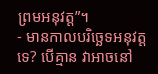ព្រមអនុវត្ត”។
- មានកាលបរិច្ឆេទអនុវត្តទេ? បើគ្មាន វាអាចនៅ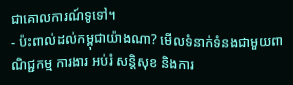ជាគោលការណ៍ទូទៅ។
- ប៉ះពាល់ដល់កម្ពុជាយ៉ាងណា? មើលទំនាក់ទំនងជាមួយពាណិជ្ជកម្ម ការងារ អប់រំ សន្តិសុខ និងការ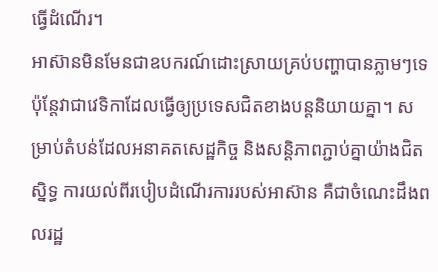ធ្វើដំណើរ។
អាស៊ានមិនមែនជាឧបករណ៍ដោះស្រាយគ្រប់បញ្ហាបានភ្លាមៗទេ ប៉ុន្តែវាជាវេទិកាដែលធ្វើឲ្យប្រទេសជិតខាងបន្តនិយាយគ្នា។ សម្រាប់តំបន់ដែលអនាគតសេដ្ឋកិច្ច និងសន្តិភាពភ្ជាប់គ្នាយ៉ាងជិតស្និទ្ធ ការយល់ពីរបៀបដំណើរការរបស់អាស៊ាន គឺជាចំណេះដឹងពលរដ្ឋ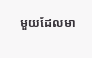មួយដែលមា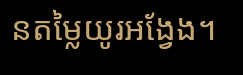នតម្លៃយូរអង្វែង។